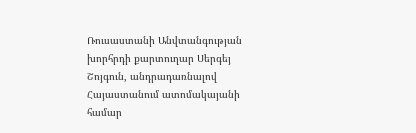Ռուսաստանի Անվտանգության խորհրդի քարտուղար Սերգեյ Շոյգուն, անդրադառնալով Հայաստանում ատոմակայանի համար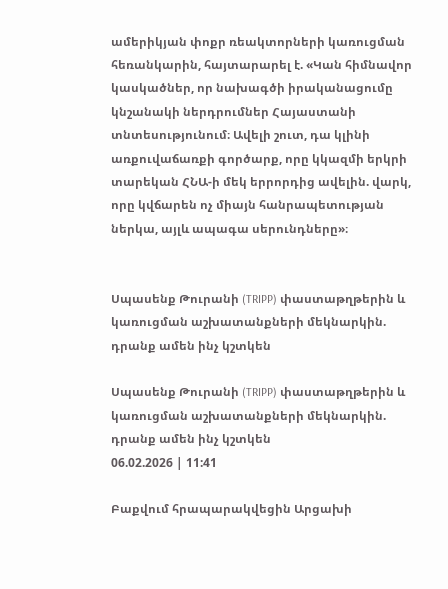ամերիկյան փոքր ռեակտորների կառուցման հեռանկարին, հայտարարել է. «Կան հիմնավոր կասկածներ, որ նախագծի իրականացումը կնշանակի ներդրումներ Հայաստանի տնտեսությունում։ Ավելի շուտ, դա կլինի առքուվաճառքի գործարք, որը կկազմի երկրի տարեկան ՀՆԱ-ի մեկ երրորդից ավելին. վարկ, որը կվճարեն ոչ միայն հանրապետության ներկա, այլև ապագա սերունդները»։


Սպասենք Թուրանի (TRIPP) փաստաթղթերին և կառուցման աշխատանքների մեկնարկին. դրանք ամեն ինչ կշտկեն

Սպասենք Թուրանի (TRIPP) փաստաթղթերին և կառուցման աշխատանքների մեկնարկին. դրանք ամեն ինչ կշտկեն
06.02.2026 | 11:41

Բաքվում հրապարակվեցին Արցախի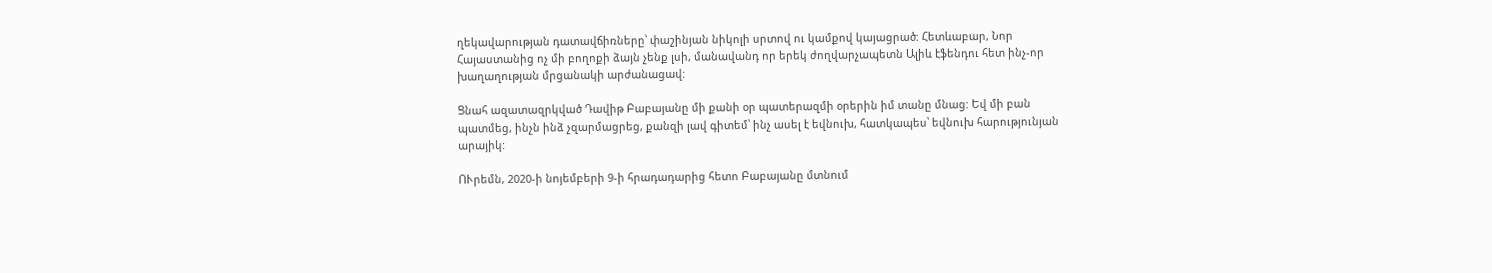ղեկավարության դատավճիռները՝ փաշինյան նիկոլի սրտով ու կամքով կայացրած: Հետևաբար, Նոր Հայաստանից ոչ մի բողոքի ձայն չենք լսի, մանավանդ որ երեկ ժողվարչապետն Ալիև էֆենդու հետ ինչ-որ խաղաղության մրցանակի արժանացավ:

Ցնահ ազատազրկված Դավիթ Բաբայանը մի քանի օր պատերազմի օրերին իմ տանը մնաց: Եվ մի բան պատմեց, ինչն ինձ չզարմացրեց, քանզի լավ գիտեմ՝ ինչ ասել է եվնուխ, հատկապես՝ եվնուխ հարությունյան արայիկ:

ՈՒրեմն, 2020-ի նոյեմբերի 9-ի հրադադարից հետո Բաբայանը մտնում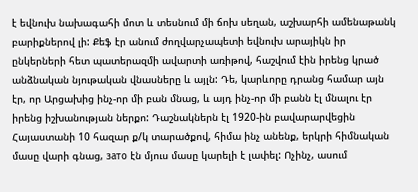է եվնուխ նախագահի մոտ և տեսնում մի ճոխ սեղան, աշխարհի ամենաթանկ բարիքներով լի: Քեֆ էր անում ժողվարչապետի եվնուխ արայիկն իր ընկերների հետ պատերազմի ավարտի առիթով, հաշվում էին իրենց կրած անձնական նյութական վնասները և այլն: Դե, կարևորը դրանց համար այն էր, որ Արցախից ինչ-որ մի բան մնաց, և այդ ինչ-որ մի բանն էլ մնալու էր իրենց իշխանության ներքո: Դաշնակներն էլ 1920-ին բավարարվեցին Հայաստանի 10 հազար ք/կ տարածքով, հիմա ինչ անենք, երկրի հիմնական մասը վարի գնաց, зато էն մյուս մասը կարելի է լափել: Ոչինչ, ասում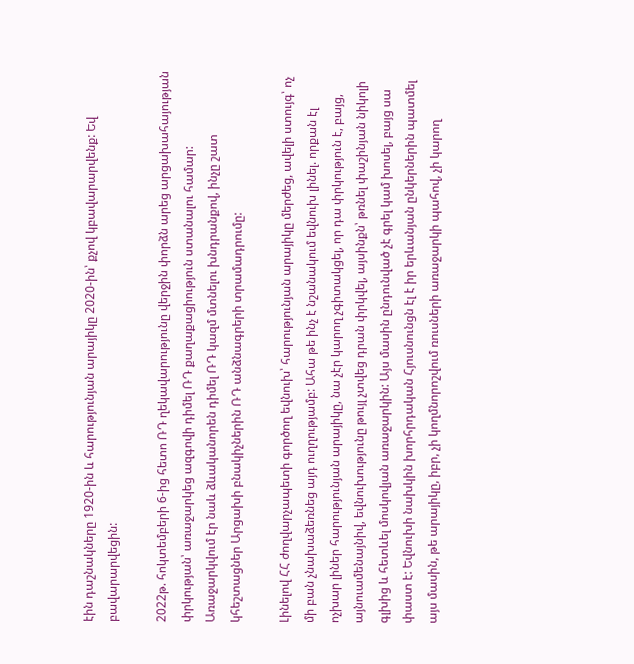էին դաշնակները 1920-ին և հարությունյան արայիկը 2020-ին՝ քչով կբավարարվենք: Եվ բավարարվեցին:

2022թ. հոկտեմբերի 6-ից հետո ՌԴ ղեկավարությունը վերջին փորձն արեց արցախահայության փրկության՝ առաջարկեց ազգովի դիմել ՌԴ քաղաքացիություն ստանալու համար: Առաջարկվում էր նաև ձևականորեն դիմել ՌԴ կազմ մտնելու խնդրանքով, ինչը շատ կհեշտացներ Արցախի բնակիչներին ՌԴ անձնագրերի տրամադրումը:

Լինելով ՀՀ ժողվարչապետի գործող եվնուխ՝ հարությունյան արայիկը մերժեց, ավելի ստույգ՝ ոչ մի բան չնախաձեռնեց այդ ուղղությամբ: Ահա թե ինչ է նշանակում եվնուխ լինել. որքան էլ ոչխար լիներ հարությունյան արայիկը, նա չէր կարող չգիտակցել, որ դա փրկություն է, բայց, այնուամենայնիվ, եվնուխությունը թույլ չտվեց դրան փրկվել, այսինքն՝ թռնել փաշինյան նիկոլի գլխից և հետևել մոսկովյան առաջարկին: Այս մասին ընդունված չէ գրել կամ խոսել, բայց սա փաստ է: Եվնուխի նախկին խորհրդական Հյուսնունցն էլ է իր երևանյան ընկերներին պատմել այս մասին, թե արայիկը, իբր, չի կողմնորոշվում ռուսների առաջարկի պահով, չի կարող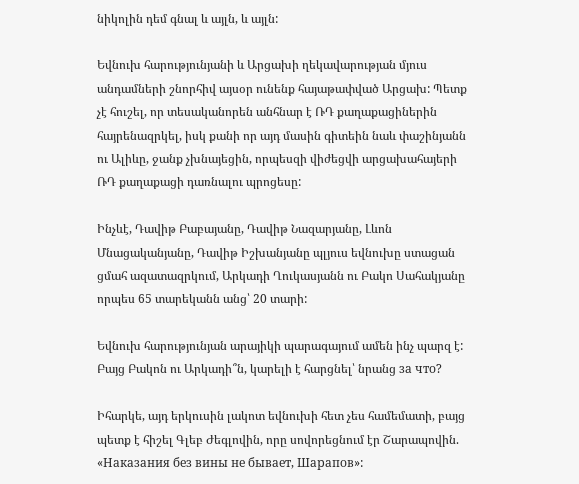նիկոլին դեմ գնալ և այլն, և այլն:

Եվնուխ հարությունյանի և Արցախի ղեկավարության մյուս անդամների շնորհիվ այսօր ունենք հայաթափված Արցախ: Պետք չէ հուշել, որ տեսականորեն անհնար է ՌԴ քաղաքացիներին հայրենազրկել, իսկ քանի որ այդ մասին գիտեին նաև փաշինյանն ու Ալիևը, ջանք չխնայեցին, որպեսզի վիժեցվի արցախահայերի ՌԴ քաղաքացի դառնալու պրոցեսը:

Ինչևէ, Դավիթ Բաբայանը, Դավիթ Նազարյանը, Լևոն Մնացականյանը, Դավիթ Իշխանյանը պլյուս եվնուխը ստացան ցմահ ազատազրկում, Արկադի Ղուկասյանն ու Բակո Սահակյանը որպես 65 տարեկանն անց՝ 20 տարի:

Եվնուխ հարությունյան արայիկի պարագայում ամեն ինչ պարզ է: Բայց Բակոն ու Արկադի՞ն, կարելի է հարցնել՝ նրանց за что?

Իհարկե, այդ երկուսին լակոտ եվնուխի հետ չես համեմատի, բայց պետք է հիշել Գլեբ Ժեգլովին, որը սովորեցնում էր Շարապովին. «Наказания без вины не бывает, Шарапов»: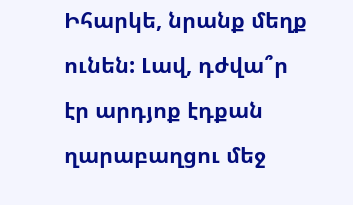Իհարկե, նրանք մեղք ունեն: Լավ, դժվա՞ր էր արդյոք էդքան ղարաբաղցու մեջ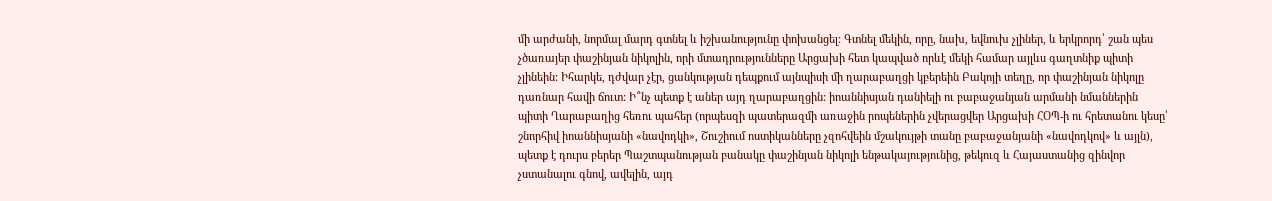մի արժանի, նորմալ մարդ գտնել և իշխանությունը փոխանցել: Գտնել մեկին, որը, նախ, եվնուխ չլիներ, և երկրորդ՝ շան պես չծառայեր փաշինյան նիկոլին, որի մտադրությունները Արցախի հետ կապված որևէ մեկի համար այլևս գաղտնիք պիտի չլինեին: Իհարկե, դժվար չէր, ցանկության դեպքում այնպիսի մի ղարաբաղցի կբերեին Բակոյի տեղը, որ փաշինյան նիկոլը դառնար հավի ճուտ: Ի՞նչ պետք է աներ այդ ղարաբաղցին: իոաննիսյան դանիելի ու բաբաջանյան արմանի նմաններին պիտի Ղարաբաղից հեռու պահեր (որպեսզի պատերազմի առաջին րոպեներին չվերացվեր Արցախի ՀՕՊ-ի ու հրետանու կեսը՝ շնորհիվ իոաննիսյանի «նավոդկի», Շուշիում ոստիկանները չզոհվեին մշակույթի տանը բաբաջանյանի «նավոդկով» և այլն), պետք է դուրս բերեր Պաշտպանության բանակը փաշինյան նիկոլի ենթակայությունից, թեկուզ և Հայաստանից զինվոր չստանալու գնով, ավելին, այդ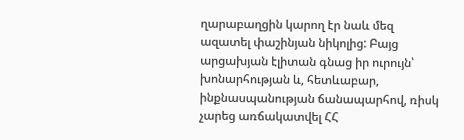ղարաբաղցին կարող էր նաև մեզ ազատել փաշինյան նիկոլից: Բայց արցախյան էլիտան գնաց իր ուրույն՝ խոնարհության և, հետևաբար, ինքնասպանության ճանապարհով, ռիսկ չարեց առճակատվել ՀՀ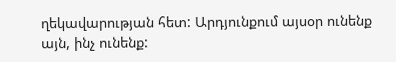ղեկավարության հետ: Արդյունքում այսօր ունենք այն, ինչ ունենք: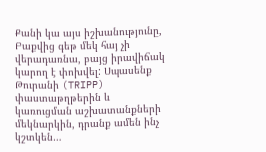Քանի կա այս իշխանությունը, Բաքվից գեթ մեկ հայ չի վերադառնա, բայց իրավիճակ կարող է փոխվել: Սպասենք Թուրանի (TRIPP) փաստաթղթերին և կառուցման աշխատանքների մեկնարկին, դրանք ամեն ինչ կշտկեն…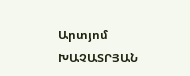Արտյոմ ԽԱՉԱՏՐՅԱՆ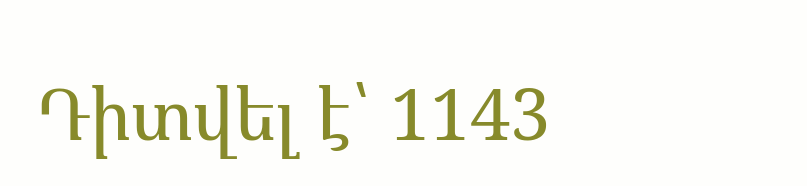Դիտվել է՝ 1143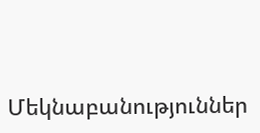Մեկնաբանություններ